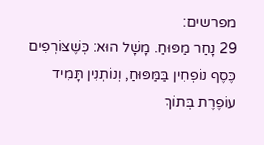מפרשים:
29 נָחַר מַפּוּחַ. מָשָׁל הוּא: כְּשֶׁצּוֹרְפִים כֶּסֶף נוֹפְחִין בַּמַּפּוּחַ, וְנוֹתְנִין תָּמִיד עוֹפֶרֶת בְּתוֹךְ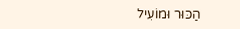הַכּוּר וּמוֹעִיל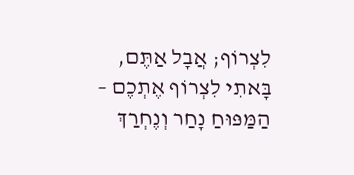לִצְרוֹף; אֲבָל אַתֶּם, בָּאתִי לִצְרוֹף אֶתְכֶם – הַמַּפּוּחַ נָחַר וְנֶחְרַךְ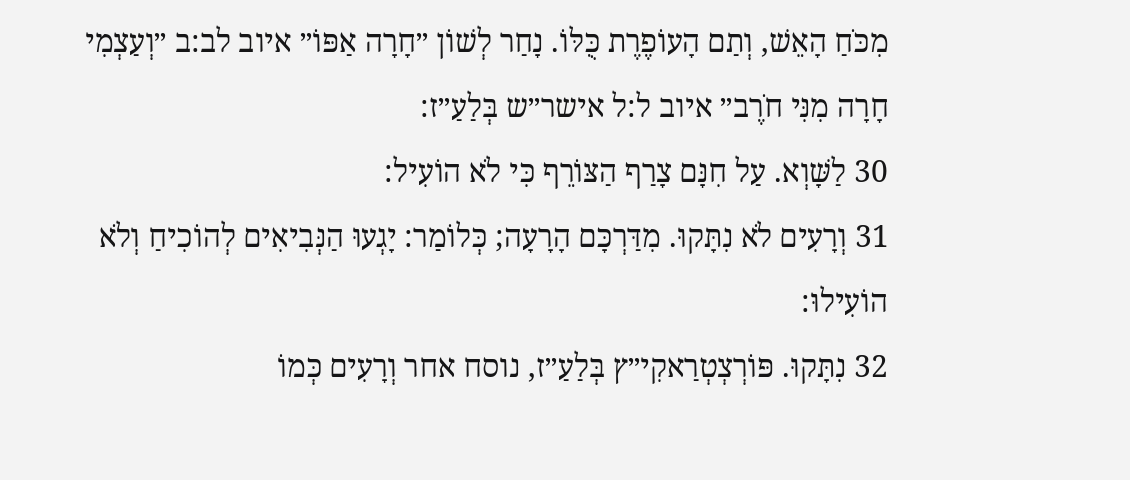מִכֹּחַ הָאֵשׁ, וְתַם הָעוֹפֶרֶת כֻּלּוֹ. נָחַר לְשׁוֹן ״חָרָה אַפּוֹ״ איוב לב:ב ״וְעַצְמִי חָרָה מִנִּי חֹרֶב״ איוב ל:ל אישר״ש בְּלַעַ״ז:
30 לַשָּׁוְא. עַל חִנָּם צָרַף הַצּוֹרֵף כִּי לֹא הוֹעִיל:
31 וְרָעִים לֹא נִתָּקוּ. מִדַּרְכָּם הָרָעָה; כְּלוֹמַר: יָגְעוּ הַנְּבִיאִים לְהוֹכִיחַ וְלֹא הוֹעִילוּ:
32 נִתָּקוּ. פּוֹרְצְטְרַאקִי״ץ בְּלַעַ״ז, נוסח אחר וְרָעִים כְּמוֹ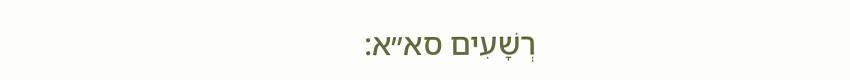רְשָׁעִים סא״א: